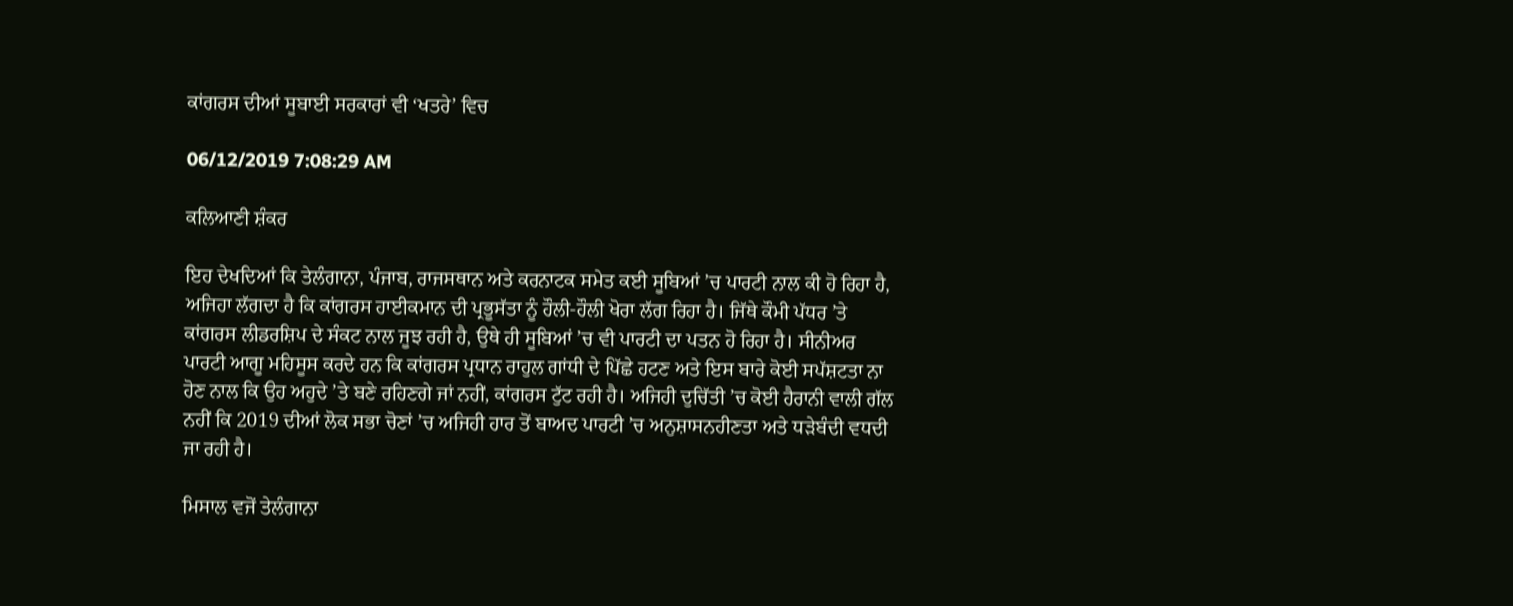ਕਾਂਗਰਸ ਦੀਆਂ ਸੂਬਾਈ ਸਰਕਾਰਾਂ ਵੀ ‘ਖਤਰੇ’ ਵਿਚ

06/12/2019 7:08:29 AM

ਕਲਿਆਣੀ ਸ਼ੰਕਰ

ਇਹ ਦੇਖਦਿਆਂ ਕਿ ਤੇਲੰਗਾਨਾ, ਪੰਜਾਬ, ਰਾਜਸਥਾਨ ਅਤੇ ਕਰਨਾਟਕ ਸਮੇਤ ਕਈ ਸੂਬਿਆਂ ’ਚ ਪਾਰਟੀ ਨਾਲ ਕੀ ਹੋ ਰਿਹਾ ਹੈ, ਅਜਿਹਾ ਲੱਗਦਾ ਹੈ ਕਿ ਕਾਂਗਰਸ ਹਾਈਕਮਾਨ ਦੀ ਪ੍ਰਭੂਸੱਤਾ ਨੂੰ ਹੌਲੀ-ਹੌਲੀ ਖੋਰਾ ਲੱਗ ਰਿਹਾ ਹੈ। ਜਿੱਥੇ ਕੌਮੀ ਪੱਧਰ ’ਤੇ ਕਾਂਗਰਸ ਲੀਡਰਸ਼ਿਪ ਦੇ ਸੰਕਟ ਨਾਲ ਜੂਝ ਰਹੀ ਹੈ, ਉਥੇ ਹੀ ਸੂਬਿਆਂ ’ਚ ਵੀ ਪਾਰਟੀ ਦਾ ਪਤਨ ਹੋ ਰਿਹਾ ਹੈ। ਸੀਨੀਅਰ ਪਾਰਟੀ ਆਗੂ ਮਹਿਸੂਸ ਕਰਦੇ ਹਨ ਕਿ ਕਾਂਗਰਸ ਪ੍ਰਧਾਨ ਰਾਹੁਲ ਗਾਂਧੀ ਦੇ ਪਿੱਛੇ ਹਟਣ ਅਤੇ ਇਸ ਬਾਰੇ ਕੋਈ ਸਪੱਸ਼ਟਤਾ ਨਾ ਹੋਣ ਨਾਲ ਕਿ ਉਹ ਅਹੁਦੇ ’ਤੇ ਬਣੇ ਰਹਿਣਗੇ ਜਾਂ ਨਹੀਂ, ਕਾਂਗਰਸ ਟੁੱਟ ਰਹੀ ਹੈ। ਅਜਿਹੀ ਦੁਚਿੱਤੀ ’ਚ ਕੋਈ ਹੈਰਾਨੀ ਵਾਲੀ ਗੱਲ ਨਹੀਂ ਕਿ 2019 ਦੀਆਂ ਲੋਕ ਸਭਾ ਚੋਣਾਂ ’ਚ ਅਜਿਹੀ ਹਾਰ ਤੋਂ ਬਾਅਦ ਪਾਰਟੀ ’ਚ ਅਨੁਸ਼ਾਸਨਹੀਣਤਾ ਅਤੇ ਧੜੇਬੰਦੀ ਵਧਦੀ ਜਾ ਰਹੀ ਹੈ।

ਮਿਸਾਲ ਵਜੋਂ ਤੇਲੰਗਾਨਾ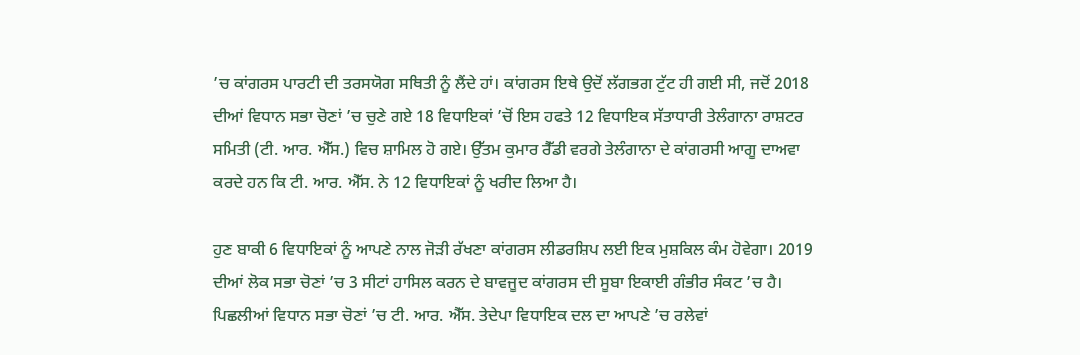’ਚ ਕਾਂਗਰਸ ਪਾਰਟੀ ਦੀ ਤਰਸਯੋਗ ਸਥਿਤੀ ਨੂੰ ਲੈਂਦੇ ਹਾਂ। ਕਾਂਗਰਸ ਇਥੇ ਉਦੋਂ ਲੱਗਭਗ ਟੁੱਟ ਹੀ ਗਈ ਸੀ, ਜਦੋਂ 2018 ਦੀਆਂ ਵਿਧਾਨ ਸਭਾ ਚੋਣਾਂ ’ਚ ਚੁਣੇ ਗਏ 18 ਵਿਧਾਇਕਾਂ ’ਚੋਂ ਇਸ ਹਫਤੇ 12 ਵਿਧਾਇਕ ਸੱਤਾਧਾਰੀ ਤੇਲੰਗਾਨਾ ਰਾਸ਼ਟਰ ਸਮਿਤੀ (ਟੀ. ਆਰ. ਐੱਸ.) ਵਿਚ ਸ਼ਾਮਿਲ ਹੋ ਗਏ। ਉੱਤਮ ਕੁਮਾਰ ਰੈੱਡੀ ਵਰਗੇ ਤੇਲੰਗਾਨਾ ਦੇ ਕਾਂਗਰਸੀ ਆਗੂ ਦਾਅਵਾ ਕਰਦੇ ਹਨ ਕਿ ਟੀ. ਆਰ. ਐੱਸ. ਨੇ 12 ਵਿਧਾਇਕਾਂ ਨੂੰ ਖਰੀਦ ਲਿਆ ਹੈ।

ਹੁਣ ਬਾਕੀ 6 ਵਿਧਾਇਕਾਂ ਨੂੰ ਆਪਣੇ ਨਾਲ ਜੋੜੀ ਰੱਖਣਾ ਕਾਂਗਰਸ ਲੀਡਰਸ਼ਿਪ ਲਈ ਇਕ ਮੁਸ਼ਕਿਲ ਕੰਮ ਹੋਵੇਗਾ। 2019 ਦੀਆਂ ਲੋਕ ਸਭਾ ਚੋਣਾਂ ’ਚ 3 ਸੀਟਾਂ ਹਾਸਿਲ ਕਰਨ ਦੇ ਬਾਵਜੂਦ ਕਾਂਗਰਸ ਦੀ ਸੂਬਾ ਇਕਾਈ ਗੰਭੀਰ ਸੰਕਟ ’ਚ ਹੈ। ਪਿਛਲੀਆਂ ਵਿਧਾਨ ਸਭਾ ਚੋਣਾਂ ’ਚ ਟੀ. ਆਰ. ਐੱਸ. ਤੇਦੇਪਾ ਵਿਧਾਇਕ ਦਲ ਦਾ ਆਪਣੇ ’ਚ ਰਲੇਵਾਂ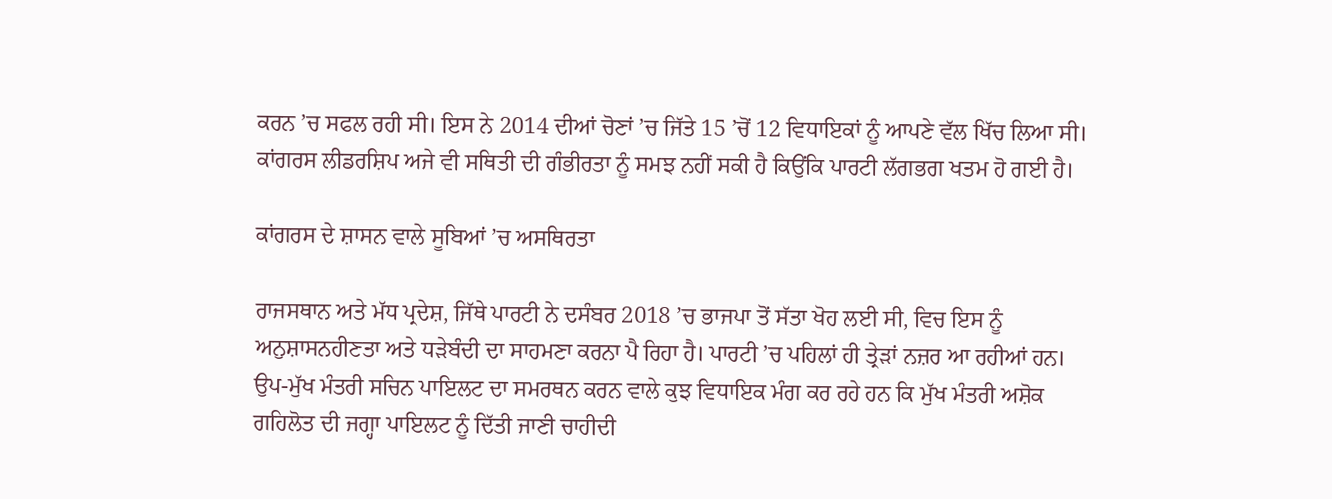ਕਰਨ ’ਚ ਸਫਲ ਰਹੀ ਸੀ। ਇਸ ਨੇ 2014 ਦੀਆਂ ਚੋਣਾਂ ’ਚ ਜਿੱਤੇ 15 ’ਚੋਂ 12 ਵਿਧਾਇਕਾਂ ਨੂੰ ਆਪਣੇ ਵੱਲ ਖਿੱਚ ਲਿਆ ਸੀ। ਕਾਂਗਰਸ ਲੀਡਰਸ਼ਿਪ ਅਜੇ ਵੀ ਸਥਿਤੀ ਦੀ ਗੰਭੀਰਤਾ ਨੂੰ ਸਮਝ ਨਹੀਂ ਸਕੀ ਹੈ ਕਿਉਂਕਿ ਪਾਰਟੀ ਲੱਗਭਗ ਖਤਮ ਹੋ ਗਈ ਹੈ।

ਕਾਂਗਰਸ ਦੇ ਸ਼ਾਸਨ ਵਾਲੇ ਸੂਬਿਆਂ ’ਚ ਅਸਥਿਰਤਾ

ਰਾਜਸਥਾਨ ਅਤੇ ਮੱਧ ਪ੍ਰਦੇਸ਼, ਜਿੱਥੇ ਪਾਰਟੀ ਨੇ ਦਸੰਬਰ 2018 ’ਚ ਭਾਜਪਾ ਤੋਂ ਸੱਤਾ ਖੋਹ ਲਈ ਸੀ, ਵਿਚ ਇਸ ਨੂੰ ਅਨੁਸ਼ਾਸਨਹੀਣਤਾ ਅਤੇ ਧੜੇਬੰਦੀ ਦਾ ਸਾਹਮਣਾ ਕਰਨਾ ਪੈ ਰਿਹਾ ਹੈ। ਪਾਰਟੀ ’ਚ ਪਹਿਲਾਂ ਹੀ ਤ੍ਰੇੜਾਂ ਨਜ਼ਰ ਆ ਰਹੀਆਂ ਹਨ। ਉਪ-ਮੁੱਖ ਮੰਤਰੀ ਸਚਿਨ ਪਾਇਲਟ ਦਾ ਸਮਰਥਨ ਕਰਨ ਵਾਲੇ ਕੁਝ ਵਿਧਾਇਕ ਮੰਗ ਕਰ ਰਹੇ ਹਨ ਕਿ ਮੁੱਖ ਮੰਤਰੀ ਅਸ਼ੋਕ ਗਹਿਲੋਤ ਦੀ ਜਗ੍ਹਾ ਪਾਇਲਟ ਨੂੰ ਦਿੱਤੀ ਜਾਣੀ ਚਾਹੀਦੀ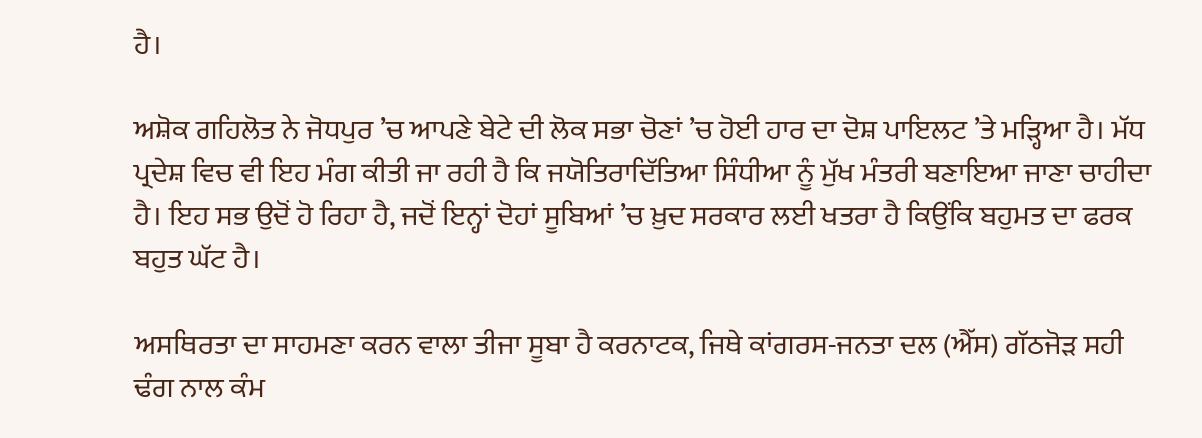ਹੈ।

ਅਸ਼ੋਕ ਗਹਿਲੋਤ ਨੇ ਜੋਧਪੁਰ ’ਚ ਆਪਣੇ ਬੇਟੇ ਦੀ ਲੋਕ ਸਭਾ ਚੋਣਾਂ ’ਚ ਹੋਈ ਹਾਰ ਦਾ ਦੋਸ਼ ਪਾਇਲਟ ’ਤੇ ਮੜ੍ਹਿਆ ਹੈ। ਮੱਧ ਪ੍ਰਦੇਸ਼ ਵਿਚ ਵੀ ਇਹ ਮੰਗ ਕੀਤੀ ਜਾ ਰਹੀ ਹੈ ਕਿ ਜਯੋਤਿਰਾਦਿੱਤਿਆ ਸਿੰਧੀਆ ਨੂੰ ਮੁੱਖ ਮੰਤਰੀ ਬਣਾਇਆ ਜਾਣਾ ਚਾਹੀਦਾ ਹੈ। ਇਹ ਸਭ ਉਦੋਂ ਹੋ ਰਿਹਾ ਹੈ, ਜਦੋਂ ਇਨ੍ਹਾਂ ਦੋਹਾਂ ਸੂਬਿਆਂ ’ਚ ਖ਼ੁਦ ਸਰਕਾਰ ਲਈ ਖਤਰਾ ਹੈ ਕਿਉਂਕਿ ਬਹੁਮਤ ਦਾ ਫਰਕ ਬਹੁਤ ਘੱਟ ਹੈ।

ਅਸਥਿਰਤਾ ਦਾ ਸਾਹਮਣਾ ਕਰਨ ਵਾਲਾ ਤੀਜਾ ਸੂਬਾ ਹੈ ਕਰਨਾਟਕ, ਜਿਥੇ ਕਾਂਗਰਸ-ਜਨਤਾ ਦਲ (ਐੱਸ) ਗੱਠਜੋੜ ਸਹੀ ਢੰਗ ਨਾਲ ਕੰਮ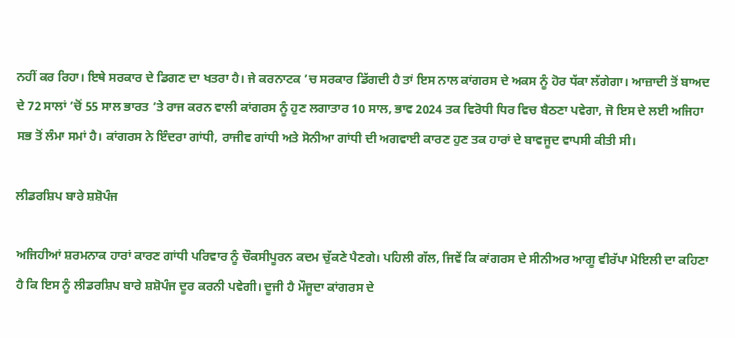ਨਹੀਂ ਕਰ ਰਿਹਾ। ਇਥੇ ਸਰਕਾਰ ਦੇ ਡਿਗਣ ਦਾ ਖਤਰਾ ਹੈ। ਜੇ ਕਰਨਾਟਕ ’ਚ ਸਰਕਾਰ ਡਿੱਗਦੀ ਹੈ ਤਾਂ ਇਸ ਨਾਲ ਕਾਂਗਰਸ ਦੇ ਅਕਸ ਨੂੰ ਹੋਰ ਧੱਕਾ ਲੱਗੇਗਾ। ਆਜ਼ਾਦੀ ਤੋਂ ਬਾਅਦ ਦੇ 72 ਸਾਲਾਂ ’ਚੋਂ 55 ਸਾਲ ਭਾਰਤ ’ਤੇ ਰਾਜ ਕਰਨ ਵਾਲੀ ਕਾਂਗਰਸ ਨੂੰ ਹੁਣ ਲਗਾਤਾਰ 10 ਸਾਲ, ਭਾਵ 2024 ਤਕ ਵਿਰੋਧੀ ਧਿਰ ਵਿਚ ਬੈਠਣਾ ਪਵੇਗਾ, ਜੋ ਇਸ ਦੇ ਲਈ ਅਜਿਹਾ ਸਭ ਤੋਂ ਲੰਮਾ ਸਮਾਂ ਹੈ। ਕਾਂਗਰਸ ਨੇ ਇੰਦਰਾ ਗਾਂਧੀ, ਰਾਜੀਵ ਗਾਂਧੀ ਅਤੇ ਸੋਨੀਆ ਗਾਂਧੀ ਦੀ ਅਗਵਾਈ ਕਾਰਣ ਹੁਣ ਤਕ ਹਾਰਾਂ ਦੇ ਬਾਵਜੂਦ ਵਾਪਸੀ ਕੀਤੀ ਸੀ।

ਲੀਡਰਸ਼ਿਪ ਬਾਰੇ ਸ਼ਸ਼ੋਪੰਜ

ਅਜਿਹੀਆਂ ਸ਼ਰਮਨਾਕ ਹਾਰਾਂ ਕਾਰਣ ਗਾਂਧੀ ਪਰਿਵਾਰ ਨੂੰ ਚੌਕਸੀਪੂਰਨ ਕਦਮ ਚੁੱਕਣੇ ਪੈਣਗੇ। ਪਹਿਲੀ ਗੱਲ, ਜਿਵੇਂ ਕਿ ਕਾਂਗਰਸ ਦੇ ਸੀਨੀਅਰ ਆਗੂ ਵੀਰੱਪਾ ਮੋਇਲੀ ਦਾ ਕਹਿਣਾ ਹੈ ਕਿ ਇਸ ਨੂੰ ਲੀਡਰਸ਼ਿਪ ਬਾਰੇ ਸ਼ਸ਼ੋਪੰਜ ਦੂਰ ਕਰਨੀ ਪਵੇਗੀ। ਦੂਜੀ ਹੈ ਮੌਜੂਦਾ ਕਾਂਗਰਸ ਦੇ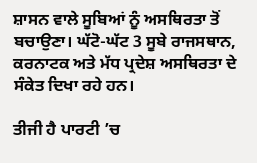ਸ਼ਾਸਨ ਵਾਲੇ ਸੂਬਿਆਂ ਨੂੰ ਅਸਥਿਰਤਾ ਤੋਂ ਬਚਾਉਣਾ। ਘੱਟੋ-ਘੱਟ 3 ਸੂਬੇ ਰਾਜਸਥਾਨ, ਕਰਨਾਟਕ ਅਤੇ ਮੱਧ ਪ੍ਰਦੇਸ਼ ਅਸਥਿਰਤਾ ਦੇ ਸੰਕੇਤ ਦਿਖਾ ਰਹੇ ਹਨ।

ਤੀਜੀ ਹੈ ਪਾਰਟੀ ’ਚ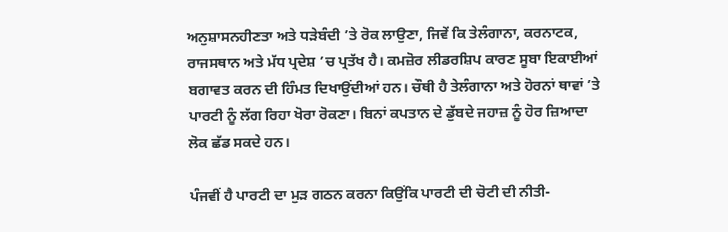ਅਨੁਸ਼ਾਸਨਹੀਣਤਾ ਅਤੇ ਧੜੇਬੰਦੀ ’ਤੇ ਰੋਕ ਲਾਉਣਾ, ਜਿਵੇਂ ਕਿ ਤੇਲੰਗਾਨਾ, ਕਰਨਾਟਕ, ਰਾਜਸਥਾਨ ਅਤੇ ਮੱਧ ਪ੍ਰਦੇਸ਼ ’ਚ ਪ੍ਰਤੱਖ ਹੈ। ਕਮਜ਼ੋਰ ਲੀਡਰਸ਼ਿਪ ਕਾਰਣ ਸੂਬਾ ਇਕਾਈਆਂ ਬਗਾਵਤ ਕਰਨ ਦੀ ਹਿੰਮਤ ਦਿਖਾਉਂਦੀਆਂ ਹਨ। ਚੌਥੀ ਹੈ ਤੇਲੰਗਾਨਾ ਅਤੇ ਹੋਰਨਾਂ ਥਾਵਾਂ ’ਤੇ ਪਾਰਟੀ ਨੂੰ ਲੱਗ ਰਿਹਾ ਖੋਰਾ ਰੋਕਣਾ। ਬਿਨਾਂ ਕਪਤਾਨ ਦੇ ਡੁੱਬਦੇ ਜਹਾਜ਼ ਨੂੰ ਹੋਰ ਜ਼ਿਆਦਾ ਲੋਕ ਛੱਡ ਸਕਦੇ ਹਨ।

ਪੰਜਵੀਂ ਹੈ ਪਾਰਟੀ ਦਾ ਮੁੜ ਗਠਨ ਕਰਨਾ ਕਿਉਂਕਿ ਪਾਰਟੀ ਦੀ ਚੋਟੀ ਦੀ ਨੀਤੀ-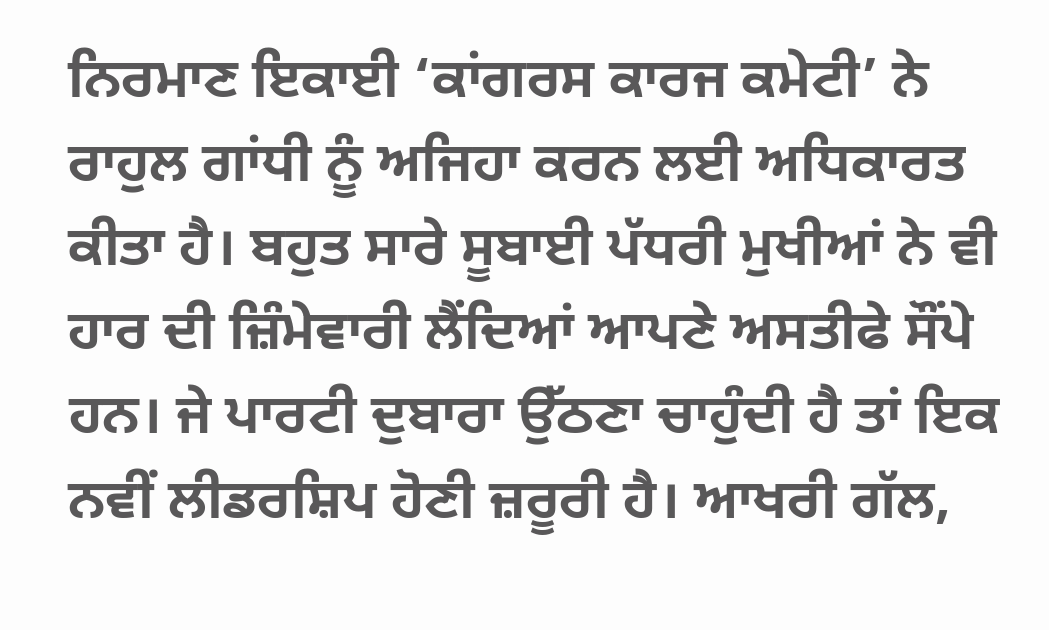ਨਿਰਮਾਣ ਇਕਾਈ ‘ਕਾਂਗਰਸ ਕਾਰਜ ਕਮੇਟੀ’ ਨੇ ਰਾਹੁਲ ਗਾਂਧੀ ਨੂੰ ਅਜਿਹਾ ਕਰਨ ਲਈ ਅਧਿਕਾਰਤ ਕੀਤਾ ਹੈ। ਬਹੁਤ ਸਾਰੇ ਸੂਬਾਈ ਪੱਧਰੀ ਮੁਖੀਆਂ ਨੇ ਵੀ ਹਾਰ ਦੀ ਜ਼ਿੰਮੇਵਾਰੀ ਲੈਂਦਿਆਂ ਆਪਣੇ ਅਸਤੀਫੇ ਸੌਂਪੇ ਹਨ। ਜੇ ਪਾਰਟੀ ਦੁਬਾਰਾ ਉੱਠਣਾ ਚਾਹੁੰਦੀ ਹੈ ਤਾਂ ਇਕ ਨਵੀਂ ਲੀਡਰਸ਼ਿਪ ਹੋਣੀ ਜ਼ਰੂਰੀ ਹੈ। ਆਖਰੀ ਗੱਲ,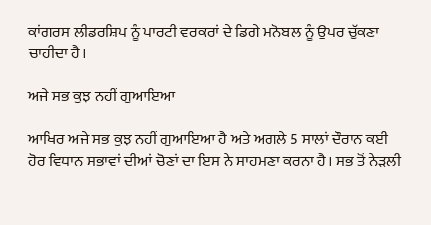ਕਾਂਗਰਸ ਲੀਡਰਸ਼ਿਪ ਨੂੰ ਪਾਰਟੀ ਵਰਕਰਾਂ ਦੇ ਡਿਗੇ ਮਨੋਬਲ ਨੂੰ ਉਪਰ ਚੁੱਕਣਾ ਚਾਹੀਦਾ ਹੈ।

ਅਜੇ ਸਭ ਕੁਝ ਨਹੀਂ ਗੁਆਇਆ

ਆਖਿਰ ਅਜੇ ਸਭ ਕੁਝ ਨਹੀਂ ਗੁਆਇਆ ਹੈ ਅਤੇ ਅਗਲੇ 5 ਸਾਲਾਂ ਦੌਰਾਨ ਕਈ ਹੋਰ ਵਿਧਾਨ ਸਭਾਵਾਂ ਦੀਆਂ ਚੋਣਾਂ ਦਾ ਇਸ ਨੇ ਸਾਹਮਣਾ ਕਰਨਾ ਹੈ। ਸਭ ਤੋਂ ਨੇੜਲੀ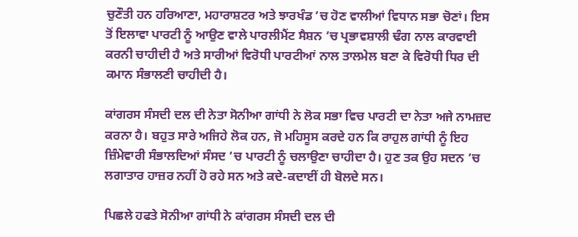ਚੁਣੌਤੀ ਹਨ ਹਰਿਆਣਾ, ਮਹਾਰਾਸ਼ਟਰ ਅਤੇ ਝਾਰਖੰਡ ’ਚ ਹੋਣ ਵਾਲੀਆਂ ਵਿਧਾਨ ਸਭਾ ਚੋਣਾਂ। ਇਸ ਤੋਂ ਇਲਾਵਾ ਪਾਰਟੀ ਨੂੰ ਆਉਣ ਵਾਲੇ ਪਾਰਲੀਮੈਂਟ ਸੈਸ਼ਨ ’ਚ ਪ੍ਰਭਾਵਸ਼ਾਲੀ ਢੰਗ ਨਾਲ ਕਾਰਵਾਈ ਕਰਨੀ ਚਾਹੀਦੀ ਹੈ ਅਤੇ ਸਾਰੀਆਂ ਵਿਰੋਧੀ ਪਾਰਟੀਆਂ ਨਾਲ ਤਾਲਮੇਲ ਬਣਾ ਕੇ ਵਿਰੋਧੀ ਧਿਰ ਦੀ ਕਮਾਨ ਸੰਭਾਲਣੀ ਚਾਹੀਦੀ ਹੈ।

ਕਾਂਗਰਸ ਸੰਸਦੀ ਦਲ ਦੀ ਨੇਤਾ ਸੋਨੀਆ ਗਾਂਧੀ ਨੇ ਲੋਕ ਸਭਾ ਵਿਚ ਪਾਰਟੀ ਦਾ ਨੇਤਾ ਅਜੇ ਨਾਮਜ਼ਦ ਕਰਨਾ ਹੈ। ਬਹੁਤ ਸਾਰੇ ਅਜਿਹੇ ਲੋਕ ਹਨ, ਜੋ ਮਹਿਸੂਸ ਕਰਦੇ ਹਨ ਕਿ ਰਾਹੁਲ ਗਾਂਧੀ ਨੂੰ ਇਹ ਜ਼ਿੰਮੇਵਾਰੀ ਸੰਭਾਲਦਿਆਂ ਸੰਸਦ ’ਚ ਪਾਰਟੀ ਨੂੰ ਚਲਾਉਣਾ ਚਾਹੀਦਾ ਹੈ। ਹੁਣ ਤਕ ਉਹ ਸਦਨ ’ਚ ਲਗਾਤਾਰ ਹਾਜ਼ਰ ਨਹੀਂ ਹੋ ਰਹੇ ਸਨ ਅਤੇ ਕਦੇ-ਕਦਾਈਂ ਹੀ ਬੋਲਦੇ ਸਨ।

ਪਿਛਲੇ ਹਫਤੇ ਸੋਨੀਆ ਗਾਂਧੀ ਨੇ ਕਾਂਗਰਸ ਸੰਸਦੀ ਦਲ ਦੀ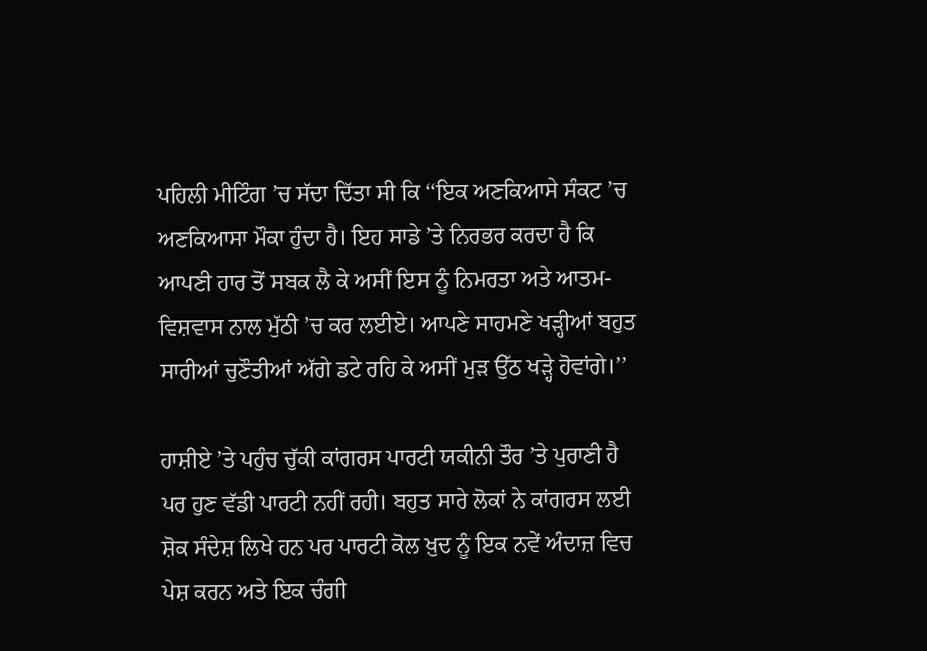ਪਹਿਲੀ ਮੀਟਿੰਗ ’ਚ ਸੱਦਾ ਦਿੱਤਾ ਸੀ ਕਿ ‘‘ਇਕ ਅਣਕਿਆਸੇ ਸੰਕਟ ’ਚ ਅਣਕਿਆਸਾ ਮੌਕਾ ਹੁੰਦਾ ਹੈ। ਇਹ ਸਾਡੇ ’ਤੇ ਨਿਰਭਰ ਕਰਦਾ ਹੈ ਕਿ ਆਪਣੀ ਹਾਰ ਤੋਂ ਸਬਕ ਲੈ ਕੇ ਅਸੀਂ ਇਸ ਨੂੰ ਨਿਮਰਤਾ ਅਤੇ ਆਤਮ-ਵਿਸ਼ਵਾਸ ਨਾਲ ਮੁੱਠੀ ’ਚ ਕਰ ਲਈਏ। ਆਪਣੇ ਸਾਹਮਣੇ ਖੜ੍ਹੀਆਂ ਬਹੁਤ ਸਾਰੀਆਂ ਚੁਣੌਤੀਆਂ ਅੱਗੇ ਡਟੇ ਰਹਿ ਕੇ ਅਸੀਂ ਮੁੜ ਉੱਠ ਖੜ੍ਹੇ ਹੋਵਾਂਗੇ।’’

ਹਾਸ਼ੀਏ ’ਤੇ ਪਹੁੰਚ ਚੁੱਕੀ ਕਾਂਗਰਸ ਪਾਰਟੀ ਯਕੀਨੀ ਤੌਰ ’ਤੇ ਪੁਰਾਣੀ ਹੈ ਪਰ ਹੁਣ ਵੱਡੀ ਪਾਰਟੀ ਨਹੀਂ ਰਹੀ। ਬਹੁਤ ਸਾਰੇ ਲੋਕਾਂ ਨੇ ਕਾਂਗਰਸ ਲਈ ਸ਼ੋਕ ਸੰਦੇਸ਼ ਲਿਖੇ ਹਨ ਪਰ ਪਾਰਟੀ ਕੋਲ ਖ਼ੁਦ ਨੂੰ ਇਕ ਨਵੇਂ ਅੰਦਾਜ਼ ਵਿਚ ਪੇਸ਼ ਕਰਨ ਅਤੇ ਇਕ ਚੰਗੀ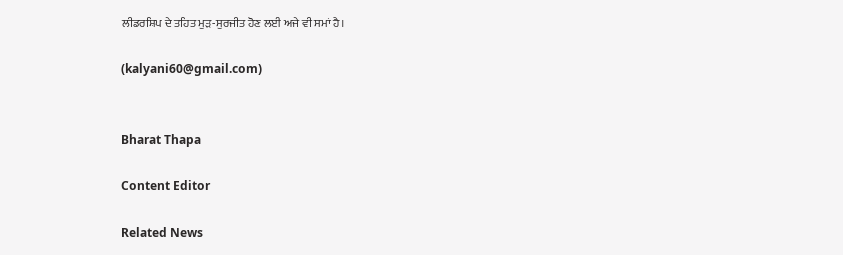ਲੀਡਰਸ਼ਿਪ ਦੇ ਤਹਿਤ ਮੁੜ-ਸੁਰਜੀਤ ਹੋਣ ਲਈ ਅਜੇ ਵੀ ਸਮਾਂ ਹੈ।

(kalyani60@gmail.com)


Bharat Thapa

Content Editor

Related News